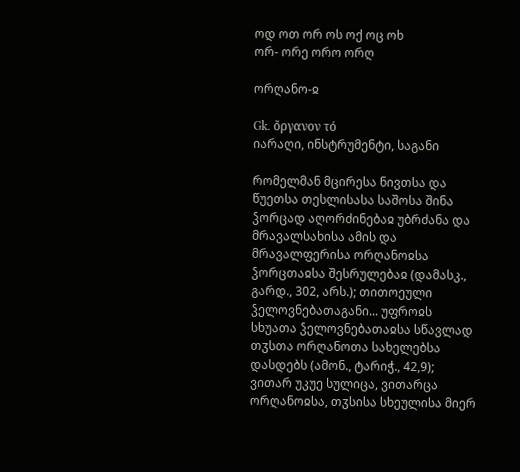ოდ ოთ ორ ოს ოქ ოც ოხ
ორ- ორე ორო ორღ

ორღანო-ჲ

Gk. ὄργανον τό
იარაღი, ინსტრუმენტი, საგანი

რომელმან მცირესა ნივთსა და წუეთსა თესლისასა საშოსა შინა ჴორცად აღორძინებაჲ უბრძანა და მრავალსახისა ამის და მრავალფერისა ორღანოჲსა ჴორცთაჲსა შესრულებაჲ (დამასკ., გარდ., 302, არს.); თითოეული ჴელოვნებათაგანი... უფროჲს სხუათა ჴელოვნებათაჲსა სწავლად თჳსთა ორღანოთა სახელებსა დასდებს (ამონ., ტარიჭ., 42,9); ვითარ უკუე სულიცა, ვითარცა ორღანოჲსა, თჳსისა სხეულისა მიერ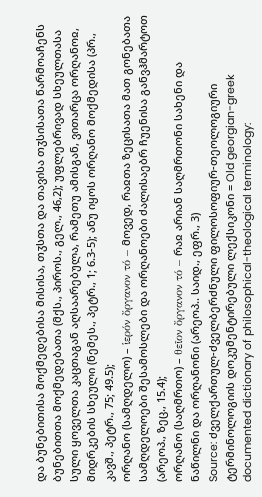და ბუნებითისა მოქმედებისა მისისა, თჳსთა და თავისა თჳსისათა წარმოაჩენს ბუნებითთა მოქმედებათა (მქს., პიროს., გელ., 46,2); უფლებრივად სხეულთასა სული ყოველთა კაცთაგან აღსაარებულა, რამეთუ ამისგან, ვითარცა ორღანოჲ, მიდრკების სხეული (ნემეს., პეტრ., 1; 6.3-5); ანუ იყოს ორღანო მოქმედისა (პრ., კავშ., პეტრ., 75; 49.5);
ორღანო (სამღდელო) – ἱερόν ὄργανον τό – მოვედ, რაჲთა ზეცისათა მათ გონებათა სამღდელოები შესამოსლები და ორღანოები ძალისაებრ ჩუენისა განვჰმარტოთ (არეოპ., ზეც., 15.4);
ორღანო (საღმრთო) – θεῖον ὄργανον τό – რაჲ არიან საღმრთონი სახენი და ნაწილნი და ორღანონი (არეოპ.. საიდ., ეფრ., 3)
Source: ძველქართულ-ძველბერძნული ფილოსოფიურ-თეოლოგიური ტერმინოლოგიის დოკუმენტირებული ლექსიკონი = Old georgian-greek documented dictionary of philosophical-theological terminology: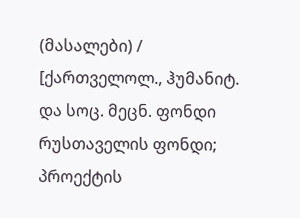(მასალები) / [ქართველოლ., ჰუმანიტ. და სოც. მეცნ. ფონდი რუსთაველის ფონდი; პროექტის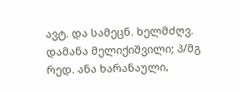ავტ. და სამეცნ. ხელმძღვ. დამანა მელიქიშვილი; პ/მგ რედ. ანა ხარანაული,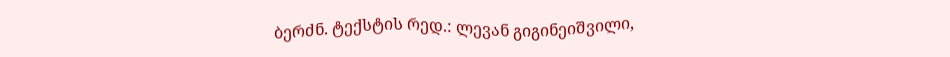ბერძნ. ტექსტის რედ.: ლევან გიგინეიშვილი,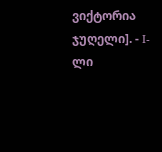ვიქტორია ჯუღელი]. - I-ლი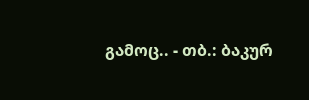გამოც.. - თბ.: ბაკურ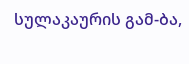სულაკაურის გამ-ბა,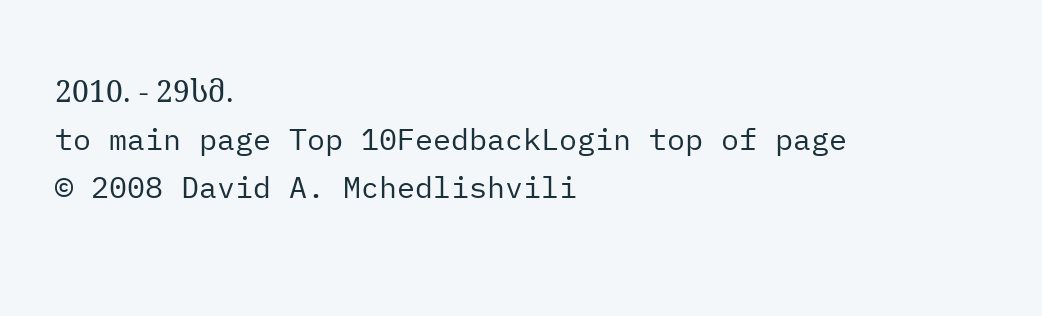2010. - 29სმ.
to main page Top 10FeedbackLogin top of page
© 2008 David A. Mchedlishvili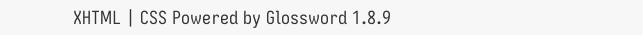XHTML | CSS Powered by Glossword 1.8.9